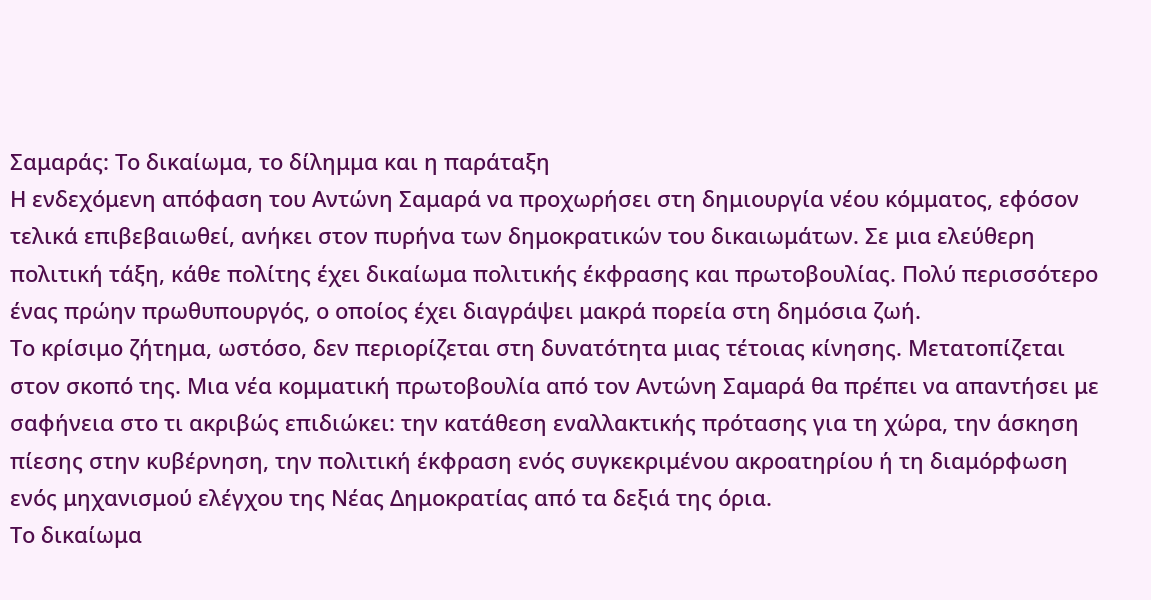Σαμαράς: Το δικαίωμα, το δίλημμα και η παράταξη
Η ενδεχόμενη απόφαση του Αντώνη Σαμαρά να προχωρήσει στη δημιουργία νέου κόμματος, εφόσον τελικά επιβεβαιωθεί, ανήκει στον πυρήνα των δημοκρατικών του δικαιωμάτων. Σε μια ελεύθερη πολιτική τάξη, κάθε πολίτης έχει δικαίωμα πολιτικής έκφρασης και πρωτοβουλίας. Πολύ περισσότερο ένας πρώην πρωθυπουργός, ο οποίος έχει διαγράψει μακρά πορεία στη δημόσια ζωή.
Το κρίσιμο ζήτημα, ωστόσο, δεν περιορίζεται στη δυνατότητα μιας τέτοιας κίνησης. Μετατοπίζεται στον σκοπό της. Μια νέα κομματική πρωτοβουλία από τον Αντώνη Σαμαρά θα πρέπει να απαντήσει με σαφήνεια στο τι ακριβώς επιδιώκει: την κατάθεση εναλλακτικής πρότασης για τη χώρα, την άσκηση πίεσης στην κυβέρνηση, την πολιτική έκφραση ενός συγκεκριμένου ακροατηρίου ή τη διαμόρφωση ενός μηχανισμού ελέγχου της Νέας Δημοκρατίας από τα δεξιά της όρια.
Το δικαίωμα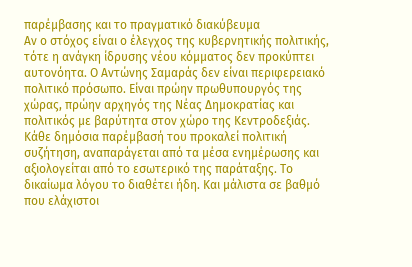παρέμβασης και το πραγματικό διακύβευμα
Αν ο στόχος είναι ο έλεγχος της κυβερνητικής πολιτικής, τότε η ανάγκη ίδρυσης νέου κόμματος δεν προκύπτει αυτονόητα. Ο Αντώνης Σαμαράς δεν είναι περιφερειακό πολιτικό πρόσωπο. Είναι πρώην πρωθυπουργός της χώρας, πρώην αρχηγός της Νέας Δημοκρατίας και πολιτικός με βαρύτητα στον χώρο της Κεντροδεξιάς.
Κάθε δημόσια παρέμβασή του προκαλεί πολιτική συζήτηση, αναπαράγεται από τα μέσα ενημέρωσης και αξιολογείται από το εσωτερικό της παράταξης. Το δικαίωμα λόγου το διαθέτει ήδη. Και μάλιστα σε βαθμό που ελάχιστοι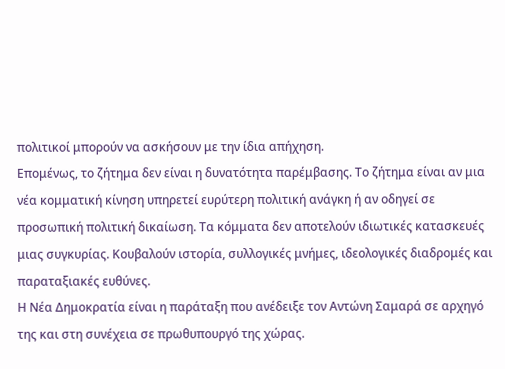πολιτικοί μπορούν να ασκήσουν με την ίδια απήχηση.
Επομένως, το ζήτημα δεν είναι η δυνατότητα παρέμβασης. Το ζήτημα είναι αν μια νέα κομματική κίνηση υπηρετεί ευρύτερη πολιτική ανάγκη ή αν οδηγεί σε προσωπική πολιτική δικαίωση. Τα κόμματα δεν αποτελούν ιδιωτικές κατασκευές μιας συγκυρίας. Κουβαλούν ιστορία, συλλογικές μνήμες, ιδεολογικές διαδρομές και παραταξιακές ευθύνες.
Η Νέα Δημοκρατία είναι η παράταξη που ανέδειξε τον Αντώνη Σαμαρά σε αρχηγό της και στη συνέχεια σε πρωθυπουργό της χώρας.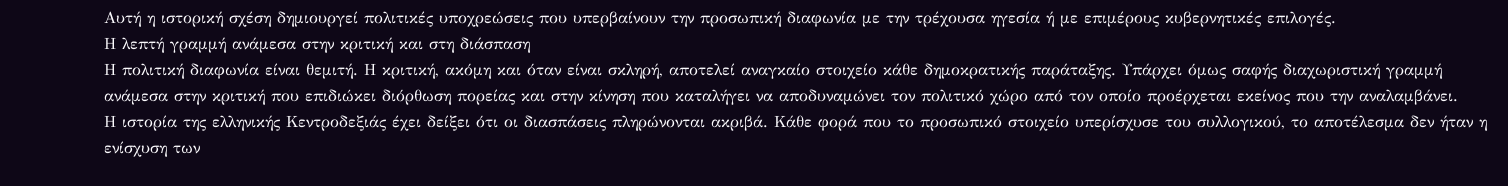Αυτή η ιστορική σχέση δημιουργεί πολιτικές υποχρεώσεις που υπερβαίνουν την προσωπική διαφωνία με την τρέχουσα ηγεσία ή με επιμέρους κυβερνητικές επιλογές.
Η λεπτή γραμμή ανάμεσα στην κριτική και στη διάσπαση
Η πολιτική διαφωνία είναι θεμιτή. Η κριτική, ακόμη και όταν είναι σκληρή, αποτελεί αναγκαίο στοιχείο κάθε δημοκρατικής παράταξης. Υπάρχει όμως σαφής διαχωριστική γραμμή ανάμεσα στην κριτική που επιδιώκει διόρθωση πορείας και στην κίνηση που καταλήγει να αποδυναμώνει τον πολιτικό χώρο από τον οποίο προέρχεται εκείνος που την αναλαμβάνει.
Η ιστορία της ελληνικής Κεντροδεξιάς έχει δείξει ότι οι διασπάσεις πληρώνονται ακριβά. Κάθε φορά που το προσωπικό στοιχείο υπερίσχυσε του συλλογικού, το αποτέλεσμα δεν ήταν η ενίσχυση των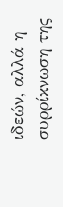ιδεών, αλλά η συρρίκνωση της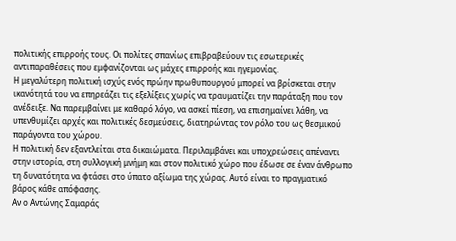πολιτικής επιρροής τους. Οι πολίτες σπανίως επιβραβεύουν τις εσωτερικές αντιπαραθέσεις που εμφανίζονται ως μάχες επιρροής και ηγεμονίας.
Η μεγαλύτερη πολιτική ισχύς ενός πρώην πρωθυπουργού μπορεί να βρίσκεται στην ικανότητά του να επηρεάζει τις εξελίξεις χωρίς να τραυματίζει την παράταξη που τον ανέδειξε. Να παρεμβαίνει με καθαρό λόγο, να ασκεί πίεση, να επισημαίνει λάθη, να υπενθυμίζει αρχές και πολιτικές δεσμεύσεις, διατηρώντας τον ρόλο του ως θεσμικού παράγοντα του χώρου.
Η πολιτική δεν εξαντλείται στα δικαιώματα. Περιλαμβάνει και υποχρεώσεις απέναντι στην ιστορία, στη συλλογική μνήμη και στον πολιτικό χώρο που έδωσε σε έναν άνθρωπο τη δυνατότητα να φτάσει στο ύπατο αξίωμα της χώρας. Αυτό είναι το πραγματικό βάρος κάθε απόφασης.
Αν ο Αντώνης Σαμαράς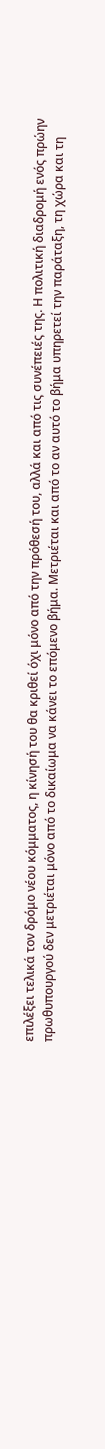επιλέξει τελικά τον δρόμο νέου κόμματος, η κίνησή του θα κριθεί όχι μόνο από την πρόθεσή του, αλλά και από τις συνέπειές της. Η πολιτική διαδρομή ενός πρώην πρωθυπουργού δεν μετριέται μόνο από το δικαίωμα να κάνει το επόμενο βήμα. Μετριέται και από το αν αυτό το βήμα υπηρετεί την παράταξη, τη χώρα και τη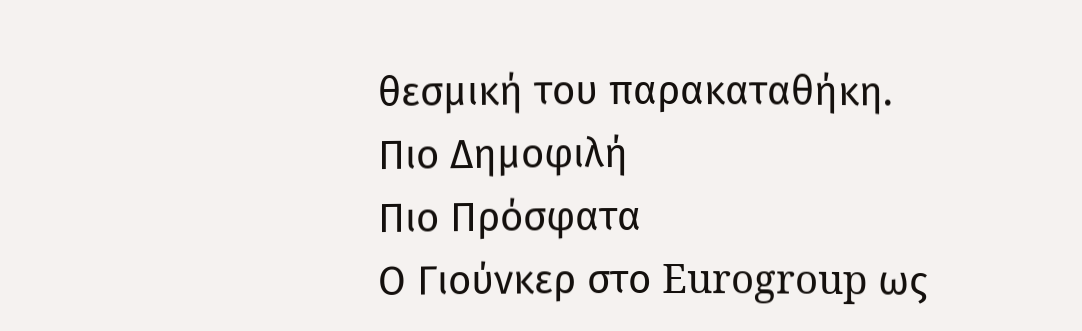θεσμική του παρακαταθήκη.
Πιο Δημοφιλή
Πιο Πρόσφατα
Ο Γιούνκερ στο Eurogroup ως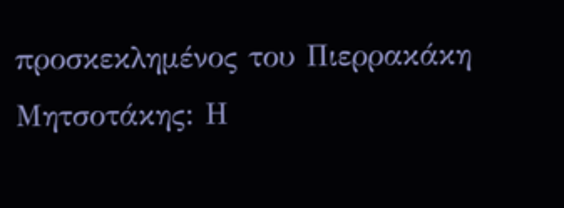προσκεκλημένος του Πιερρακάκη
Μητσοτάκης: Η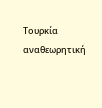Τουρκία αναθεωρητική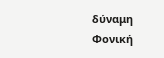δύναμη
Φονική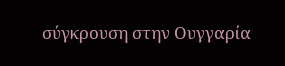σύγκρουση στην Ουγγαρία